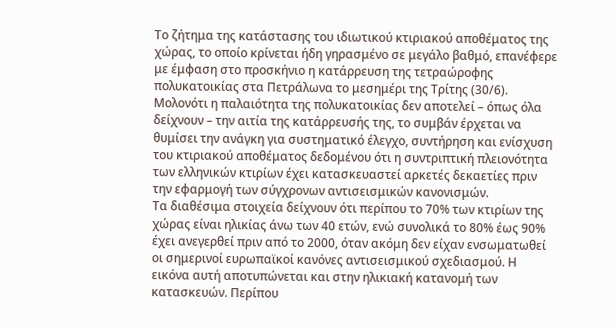Το ζήτημα της κατάστασης του ιδιωτικού κτιριακού αποθέματος της χώρας, το οποίο κρίνεται ήδη γηρασμένο σε μεγάλο βαθμό, επανέφερε με έμφαση στο προσκήνιο η κατάρρευση της τετραώροφης πολυκατοικίας στα Πετράλωνα το μεσημέρι της Τρίτης (30/6).
Μολονότι η παλαιότητα της πολυκατοικίας δεν αποτελεί – όπως όλα δείχνουν – την αιτία της κατάρρευσής της, το συμβάν έρχεται να θυμίσει την ανάγκη για συστηματικό έλεγχο, συντήρηση και ενίσχυση του κτιριακού αποθέματος δεδομένου ότι η συντριπτική πλειονότητα των ελληνικών κτιρίων έχει κατασκευαστεί αρκετές δεκαετίες πριν την εφαρμογή των σύγχρονων αντισεισμικών κανονισμών.
Τα διαθέσιμα στοιχεία δείχνουν ότι περίπου το 70% των κτιρίων της χώρας είναι ηλικίας άνω των 40 ετών, ενώ συνολικά το 80% έως 90% έχει ανεγερθεί πριν από το 2000, όταν ακόμη δεν είχαν ενσωματωθεί οι σημερινοί ευρωπαϊκοί κανόνες αντισεισμικού σχεδιασμού. Η εικόνα αυτή αποτυπώνεται και στην ηλικιακή κατανομή των κατασκευών. Περίπου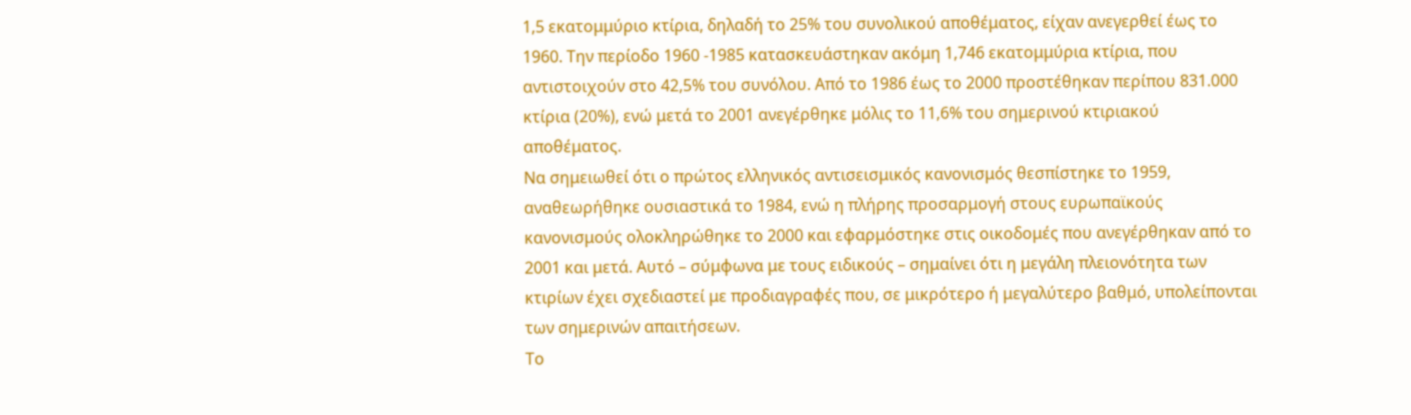1,5 εκατομμύριο κτίρια, δηλαδή το 25% του συνολικού αποθέματος, είχαν ανεγερθεί έως το 1960. Την περίοδο 1960 -1985 κατασκευάστηκαν ακόμη 1,746 εκατομμύρια κτίρια, που αντιστοιχούν στο 42,5% του συνόλου. Από το 1986 έως το 2000 προστέθηκαν περίπου 831.000 κτίρια (20%), ενώ μετά το 2001 ανεγέρθηκε μόλις το 11,6% του σημερινού κτιριακού αποθέματος.
Να σημειωθεί ότι ο πρώτος ελληνικός αντισεισμικός κανονισμός θεσπίστηκε το 1959, αναθεωρήθηκε ουσιαστικά το 1984, ενώ η πλήρης προσαρμογή στους ευρωπαϊκούς κανονισμούς ολοκληρώθηκε το 2000 και εφαρμόστηκε στις οικοδομές που ανεγέρθηκαν από το 2001 και μετά. Αυτό – σύμφωνα με τους ειδικούς – σημαίνει ότι η μεγάλη πλειονότητα των κτιρίων έχει σχεδιαστεί με προδιαγραφές που, σε μικρότερο ή μεγαλύτερο βαθμό, υπολείπονται των σημερινών απαιτήσεων.
Το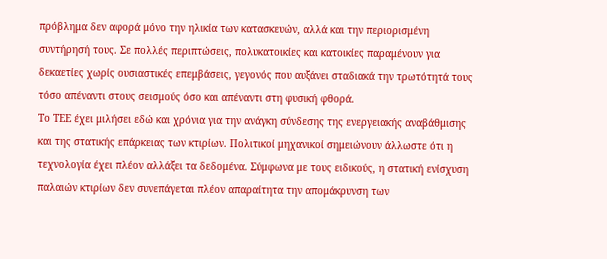πρόβλημα δεν αφορά μόνο την ηλικία των κατασκευών, αλλά και την περιορισμένη συντήρησή τους. Σε πολλές περιπτώσεις, πολυκατοικίες και κατοικίες παραμένουν για δεκαετίες χωρίς ουσιαστικές επεμβάσεις, γεγονός που αυξάνει σταδιακά την τρωτότητά τους τόσο απέναντι στους σεισμούς όσο και απέναντι στη φυσική φθορά.
Το ΤΕΕ έχει μιλήσει εδώ και χρόνια για την ανάγκη σύνδεσης της ενεργειακής αναβάθμισης και της στατικής επάρκειας των κτιρίων. Πολιτικοί μηχανικοί σημειώνουν άλλωστε ότι η τεχνολογία έχει πλέον αλλάξει τα δεδομένα. Σύμφωνα με τους ειδικούς, η στατική ενίσχυση παλαιών κτιρίων δεν συνεπάγεται πλέον απαραίτητα την απομάκρυνση των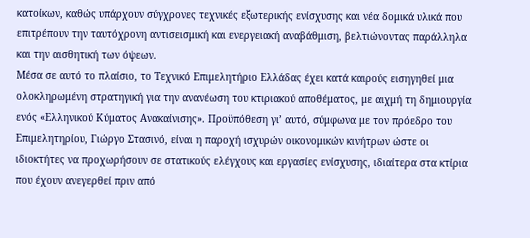κατοίκων, καθώς υπάρχουν σύγχρονες τεχνικές εξωτερικής ενίσχυσης και νέα δομικά υλικά που επιτρέπουν την ταυτόχρονη αντισεισμική και ενεργειακή αναβάθμιση, βελτιώνοντας παράλληλα και την αισθητική των όψεων.
Μέσα σε αυτό το πλαίσιο, το Τεχνικό Επιμελητήριο Ελλάδας έχει κατά καιρούς εισηγηθεί μια ολοκληρωμένη στρατηγική για την ανανέωση του κτιριακού αποθέματος, με αιχμή τη δημιουργία ενός «Ελληνικού Κύματος Ανακαίνισης». Προϋπόθεση γι’ αυτό, σύμφωνα με τον πρόεδρο του Επιμελητηρίου, Γιώργο Στασινό, είναι η παροχή ισχυρών οικονομικών κινήτρων ώστε οι ιδιοκτήτες να προχωρήσουν σε στατικούς ελέγχους και εργασίες ενίσχυσης, ιδιαίτερα στα κτίρια που έχουν ανεγερθεί πριν από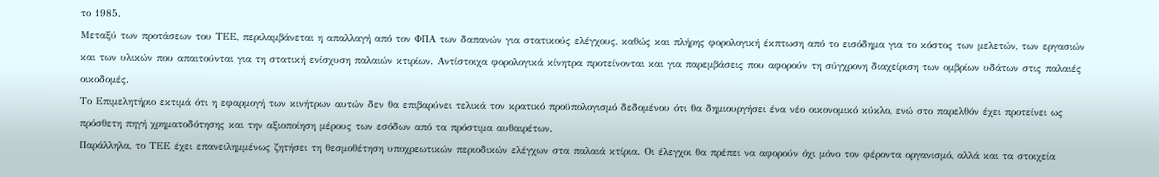το 1985.
Μεταξύ των προτάσεων του ΤΕΕ, περιλαμβάνεται η απαλλαγή από τον ΦΠΑ των δαπανών για στατικούς ελέγχους, καθώς και πλήρης φορολογική έκπτωση από το εισόδημα για το κόστος των μελετών, των εργασιών και των υλικών που απαιτούνται για τη στατική ενίσχυση παλαιών κτιρίων. Αντίστοιχα φορολογικά κίνητρα προτείνονται και για παρεμβάσεις που αφορούν τη σύγχρονη διαχείριση των ομβρίων υδάτων στις παλαιές οικοδομές.
Το Επιμελητήριο εκτιμά ότι η εφαρμογή των κινήτρων αυτών δεν θα επιβαρύνει τελικά τον κρατικό προϋπολογισμό δεδομένου ότι θα δημιουργήσει ένα νέο οικονομικό κύκλο, ενώ στο παρελθόν έχει προτείνει ως πρόσθετη πηγή χρηματοδότησης και την αξιοποίηση μέρους των εσόδων από τα πρόστιμα αυθαιρέτων.
Παράλληλα, το ΤΕΕ έχει επανειλημμένως ζητήσει τη θεσμοθέτηση υποχρεωτικών περιοδικών ελέγχων στα παλαιά κτίρια. Οι έλεγχοι θα πρέπει να αφορούν όχι μόνο τον φέροντα οργανισμό, αλλά και τα στοιχεία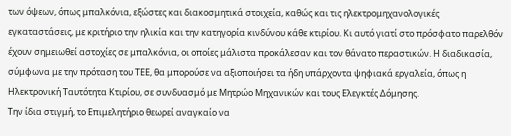των όψεων, όπως μπαλκόνια, εξώστες και διακοσμητικά στοιχεία, καθώς και τις ηλεκτρομηχανολογικές εγκαταστάσεις, με κριτήριο την ηλικία και την κατηγορία κινδύνου κάθε κτιρίου. Κι αυτό γιατί στο πρόσφατο παρελθόν έχουν σημειωθεί αστοχίες σε μπαλκόνια, οι οποίες μάλιστα προκάλεσαν και τον θάνατο περαστικών. Η διαδικασία, σύμφωνα με την πρόταση του ΤΕΕ, θα μπορούσε να αξιοποιήσει τα ήδη υπάρχοντα ψηφιακά εργαλεία, όπως η Ηλεκτρονική Ταυτότητα Κτιρίου, σε συνδυασμό με Μητρώο Μηχανικών και τους Ελεγκτές Δόμησης.
Την ίδια στιγμή, το Επιμελητήριο θεωρεί αναγκαίο να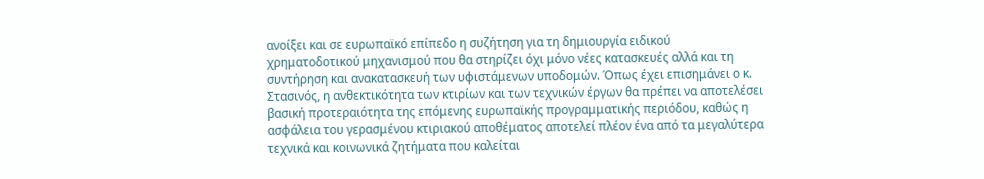ανοίξει και σε ευρωπαϊκό επίπεδο η συζήτηση για τη δημιουργία ειδικού χρηματοδοτικού μηχανισμού που θα στηρίζει όχι μόνο νέες κατασκευές αλλά και τη συντήρηση και ανακατασκευή των υφιστάμενων υποδομών. Όπως έχει επισημάνει ο κ. Στασινός, η ανθεκτικότητα των κτιρίων και των τεχνικών έργων θα πρέπει να αποτελέσει βασική προτεραιότητα της επόμενης ευρωπαϊκής προγραμματικής περιόδου, καθώς η ασφάλεια του γερασμένου κτιριακού αποθέματος αποτελεί πλέον ένα από τα μεγαλύτερα τεχνικά και κοινωνικά ζητήματα που καλείται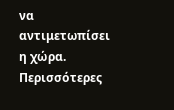να αντιμετωπίσει η χώρα.
Περισσότερες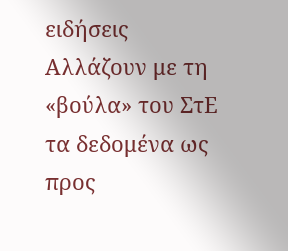ειδήσεις
Αλλάζουν με τη «βούλα» του ΣτΕ τα δεδομένα ως προς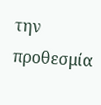την προθεσμία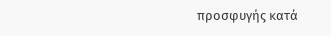προσφυγής κατά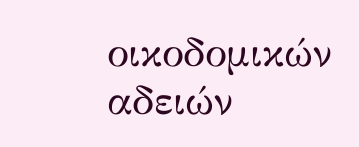οικοδομικών αδειών